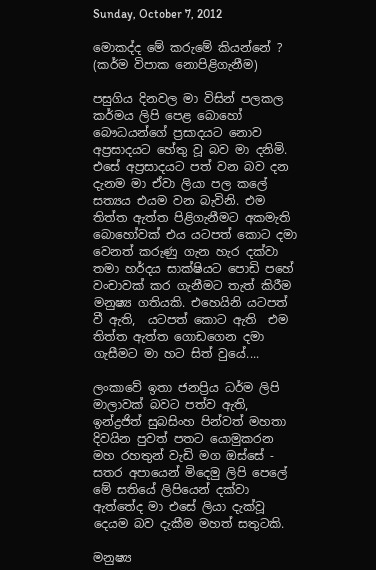Sunday, October 7, 2012

මොකද්ද මේ කරුමේ කියන්නේ ? (කර්ම විපාක නොපිළිගැනීම)

පසුගිය දිනවල මා විසින් පලකල කර්මය ලිපි පෙළ බොහෝ බෞධයන්ගේ ප්‍රසාදයට නොව අප්‍රසාදයට හේතු වූ බව මා දනිමි. එසේ අප්‍රසාදයට පත් වන බව දන දැනම මා ඒවා ලියා පල කලේ සත්‍යය එයම වන බැවිනි. එම තිත්ත ඇත්ත පිළිගැනීමට අකමැති බොහෝවක් එය යටපත් කොට දමා වෙනත් කරුණු ගැන හැර දක්වා තමා හර්දය සාක්ෂියට පොඩි පහේ වංචාවක් කර ගැනීමට තැත් කිරීම මනුෂ්‍ය ගතියකි. එහෙයිනි යටපත් වී ඇති,  යටපත් කොට ඇති  එම තිත්ත ඇත්ත ගොඩගෙන දමා ගැසීමට මා හට සිත් වුයේ....

ලංකාවේ ඉතා ජනප්‍රිය ධර්ම ලිපි මාලාවක් බවට පත්ව ඇති, ඉන්ද්‍රජිත් සුබසිංහ පින්වත් මහතා දිවයින පුවත් පතට යොමුකරන මහ රහතුන් වැඩි මග ඔස්සේ - සතර අපායෙන් මිදෙමු ලිපි පෙලේ මේ සතියේ ලිපියෙන් දක්වා ඇත්තේද මා එසේ ලියා දැක්වූ දෙයම බව දැකීම මහත් සතුටකි.

මනුෂ්‍ය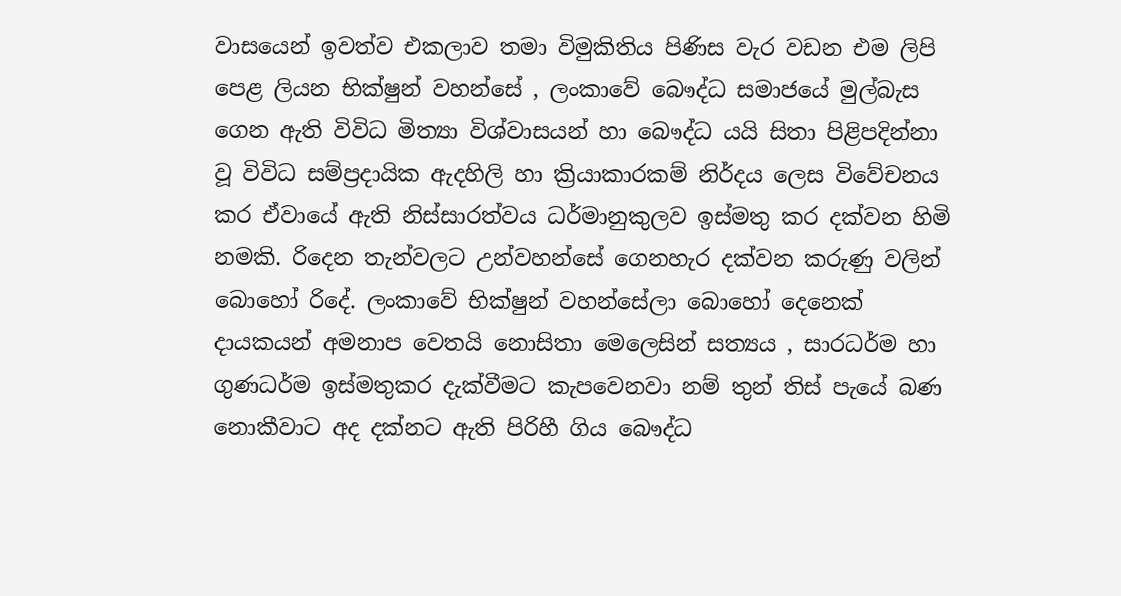වාසයෙන් ඉවත්ව එකලාව තමා විමුකිතිය පිණිස වැර වඩන එම ලිපි පෙළ ලියන භික්ෂුන් වහන්සේ , ලංකාවේ බෞද්ධ සමාජයේ මුල්බැස ගෙන ඇති විවිධ මිත්‍යා විශ්වාසයන් හා බෞද්ධ යයි සිතා පිළිපදින්නා වූ විවිධ සම්ප්‍රදායික ඇදහිලි හා ක්‍රියාකාරකම් නිර්දය ලෙස විවේචනය කර ඒවායේ ඇති නිස්සාරත්වය ධර්මානුකුලව ඉස්මතු කර දක්වන හිමි නමකි. රිදෙන තැන්වලට උන්වහන්සේ ගෙනහැර දක්වන කරුණු වලින් බොහෝ රිදේ. ලංකාවේ භික්ෂුන් වහන්සේලා බොහෝ දෙනෙක් දායකයන් අමනාප වෙතයි නොසිතා මෙලෙසින් සත්‍යය , සාරධර්ම හා ගුණධර්ම ඉස්මතුකර දැක්වීමට කැපවෙනවා නම් තුන් තිස් පැයේ බණ නොකීවාට අද දක්නට ඇති පිරිහී ගිය බෞද්ධ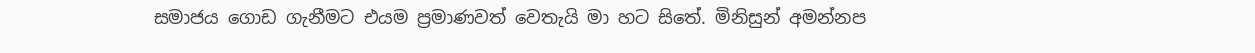සමාජය ගොඩ ගැනීමට එයම ප්‍රමාණවත් වෙතැයි මා හට සිතේ. මිනිසුන් අමන්නප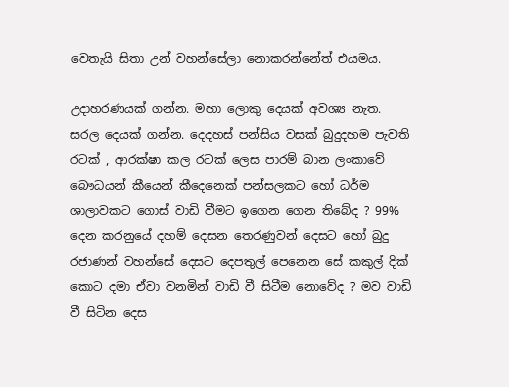වෙතැයි සිතා උන් වහන්සේලා නොකරන්නේත් එයමය.

උදාහරණයක් ගන්න. මහා ලොකු දෙයක් අවශ්‍ය නැත. සරල දෙයක් ගන්න. දෙදහස් පන්සිය වසක් බුදුදහම පැවති රටක් , ආරක්ෂා කල රටක් ලෙස පාරම් බාන ලංකාවේ බෞධයන් කීයෙන් කීදෙනෙක් පන්සලකට හෝ ධර්ම ශාලාවකට ගොස් වාඩි වීමට ඉගෙන ගෙන තිබේද ? 99% දෙන කරනුයේ දහම් දෙසන තෙරණුවන් දෙසට හෝ බුදු රජාණන් වහන්සේ දෙසට දෙපතුල් පෙනෙන සේ කකුල් දික් කොට දමා ඒවා වනමින් වාඩි වී සිටීම නොවේද ? මව වාඩි වී සිටින දෙස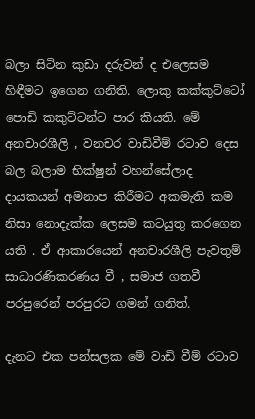බලා සිටින කුඩා දරුවන් ද එලෙසම හිඳීමට ඉගෙන ගනිති. ලොකු කක්කුට්ටෝ පොඩි කකුට්ටන්ට පාර කියති. මේ අනචාරශීලි , වනචර වාඩිවීම් රටාව දෙස බල බලාම භික්ෂුන් වහන්සේලාද දායකයන් අමනාප කිරීමට අකමැති කම නිසා නොදැක්ක ලෙසම කටයුතු කරගෙන යති . ඒ ආකාරයෙන් අනචාරශීලි පැවතුම් සාධාරණිකරණය වී , සමාජ ගතවී පරපුරෙන් පරපුරට ගමන් ගනිත්.

දැනට එක පන්සලක මේ වාඩි වීම් රටාව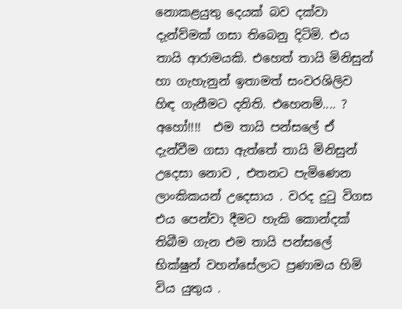නොකළයුතු දෙයක් බව දක්වා දැන්ව්මක් ගසා තිබෙනු දිටිමි. එය තායි ආරාමයකි. එහෙත් තායි මිනිසුන් හා ගැහැනුන් ඉතාමත් සංවරශිලිව හිඳ ගැනීමට දනිති. එහෙනම්.... ? අහෝ!!!!  එම තායි පන්සලේ ඒ දැන්වීම ගසා ඇත්තේ තායි මිනිසුන් උදෙසා නොව , එතනට පැමිණෙන ලාංකිකයන් උදෙසාය . වරද දුටු විගස එය පෙන්වා දීමට හැකි කොන්දක් තිබීම ගැන එම තායි පන්සලේ භික්ෂුන් වහන්සේලාට ප්‍රණාමය හිමි විය යුතුය .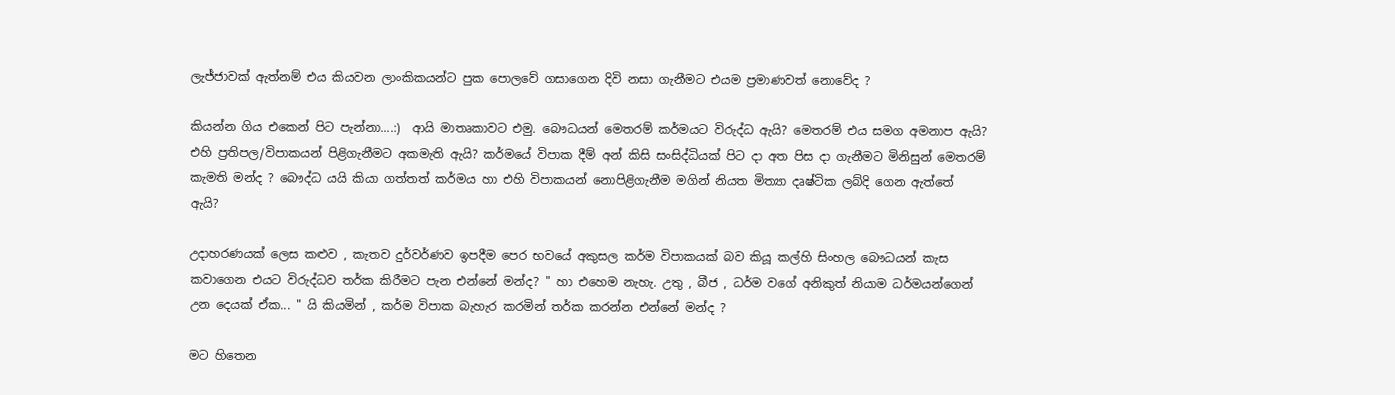ලැජ්ජාවක් ඇත්නම් එය කියවන ලාංකිකයන්ට පුක පොලවේ ගසාගෙන දිවි නසා ගැනීමට එයම ප්‍රමාණවත් නොවේද ?

කියන්න ගිය එකෙන් පිට පැන්නා....:)  ආයි මාතෘකාවට එමු. බෞධයන් මෙතරම් කර්මයට විරුද්ධ ඇයි? මෙතරම් එය සමග අමනාප ඇයි? එහි ප්‍රතිපල/විපාකයන් පිළිගැනීමට අකමැති ඇයි? කර්මයේ විපාක දීම් අන් කිසි සංසිද්ධියක් පිට දා අත පිස දා ගැනීමට මිනිසුන් මෙතරම් කැමති මන්ද ? බෞද්ධ යයි කියා ගත්තත් කර්මය හා එහි විපාකයන් නොපිළිගැනීම මගින් නියත මිත්‍යා දෘෂ්ටික ලබ්දි ගෙන ඇත්තේ ඇයි?

උදාහරණයක් ලෙස කළුව , කැතව දුර්වර්ණව ඉපදීම පෙර භවයේ අකුසල කර්ම විපාකයක් බව කියූ කල්හි සිංහල බෞධයන් කැස කවාගෙන එයට විරුද්ධව තර්ක කිරීමට පැන එන්නේ මන්ද? " හා එහෙම නැහැ. උතු , බීජ , ධර්ම වගේ අනිකුත් නියාම ධර්මයන්ගෙන් උන දෙයක් ඒක... " යි කියමින් , කර්ම විපාක බැහැර කරමින් තර්ක කරන්න එන්නේ මන්ද ?

මට හිතෙන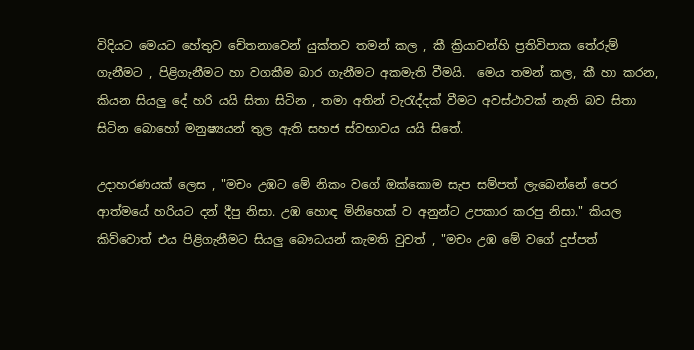විදියට මෙයට හේතුව චේතනාවෙන් යුක්තව තමන් කල , කී ක්‍රියාවන්හි ප්‍රතිවිපාක තේරුම් ගැනීමට , පිළිගැනීමට හා වගකීම බාර ගැනීමට අකමැති වීමයි.  මෙය තමන් කල, කී හා කරන, කියන සියලු දේ හරි යයි සිතා සිටින , තමා අතින් වැරැද්දක් වීමට අවස්ථාවක් නැති බව සිතා සිටින බොහෝ මනුෂ්‍යයන් තුල ඇති සහජ ස්වභාවය යයි සිතේ.

උදාහරණයක් ලෙස , "මචං උඹට මේ නිකං වගේ ඔක්කොම සැප සම්පත් ලැබෙන්නේ පෙර ආත්මයේ හරියට දන් දීපු නිසා. උඹ හොඳ මිනිහෙක් ව අනුන්ට උපකාර කරපු නිසා." කියල කිව්වොත් එය පිළිගැනීමට සියලු බෞධයන් කැමති වුවත් , "මචං උඹ මේ වගේ දුප්පත්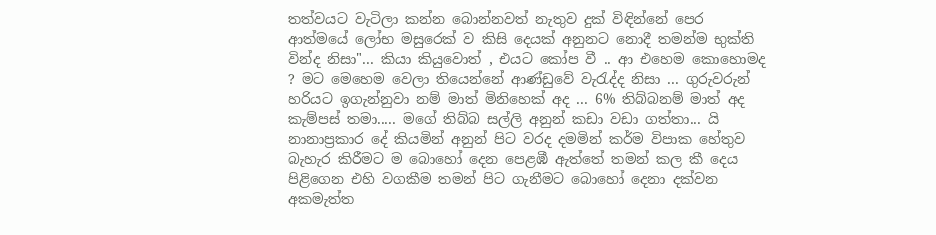තත්වයට වැටිලා කන්න බොන්නවත් නැතුව දුක් විඳින්නේ පෙර ආත්මයේ ලෝභ මසුරෙක් ව කිසි දෙයක් අනුනට නොදී තමන්ම භුක්ති වින්ද නිසා"... කියා කියුවොත් , එයට කෝප වී .. ආ එහෙම කොහොමද ? මට මෙහෙම වෙලා තියෙන්නේ ආණ්ඩුවේ වැරැද්ද නිසා ... ගුරුවරුන් හරියට ඉගැන්නුවා නම් මාත් මිනිහෙක් අද ... 6% තිබ්බනම් මාත් අද කැම්පස් තමා..... මගේ තිබ්බ සල්ලි අනුන් කඩා වඩා ගත්තා... යි නානාප්‍රකාර දේ කියමින් අනුන් පිට වරද දමමින් කර්ම විපාක හේතුව බැහැර කිරීමට ම බොහෝ දෙන පෙළඹී ඇත්තේ තමන් කල කී දෙය පිළිගෙන එහි වගකීම තමන් පිට ගැනීමට බොහෝ දෙනා දක්වන අකමැත්ත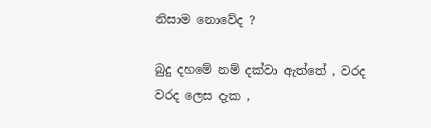නිසාම නොවේද ?

බුදු දහමේ නම් දක්වා ඇත්තේ , වරද වරද ලෙස දැක ,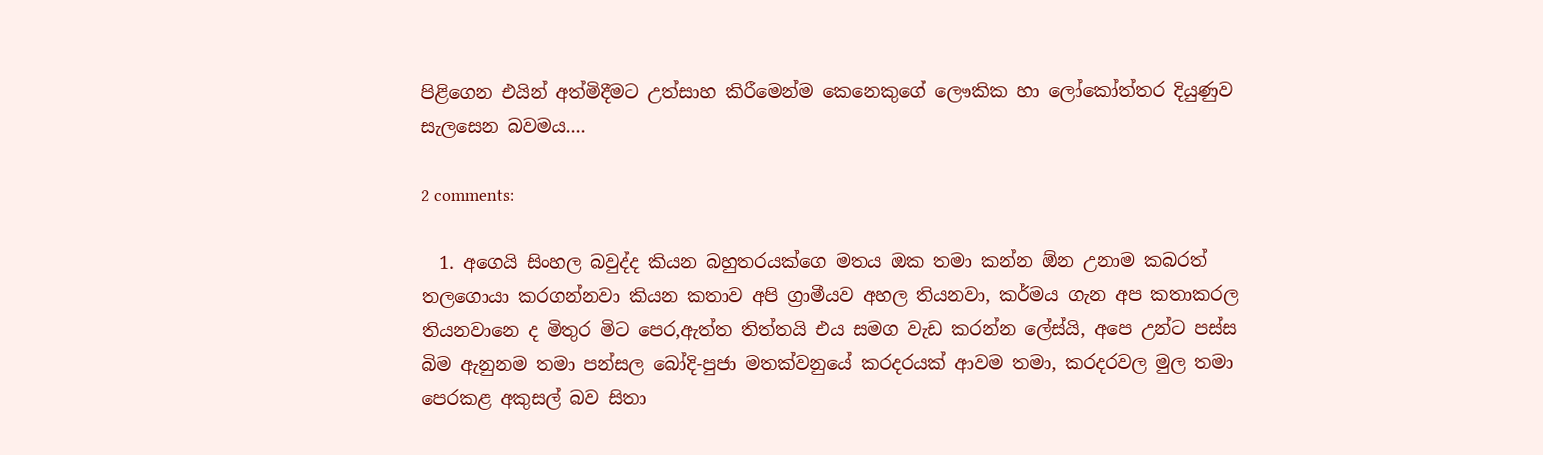පිළිගෙන එයින් අත්මිදීමට උත්සාහ කිරීමෙන්ම කෙනෙකුගේ ලෞකික හා ලෝකෝත්තර දියුණුව සැලසෙන බවමය....

2 comments:

  1. අගෙයි සිංහල බවුද්ද කියන බහුතරයක්ගෙ මතය ඔක තමා කන්න ඕන උනාම කබරත් තලගොයා කරගන්නවා කියන කතාව අපි ග්‍රාමීයව අහල තියනවා, කර්මය ගැන අප කතාකරල තියනවානෙ ද මිතුර මිට පෙර,ඇත්ත තිත්තයි එය සමග වැඩ කරන්න ලේස්යි, අපෙ උන්ට පස්ස බිම ඇනුනම තමා පන්සල බෝදි-පුජා මතක්වනුයේ කරදරයක් ආවම තමා, කරදරවල මුල තමා පෙරකළ අකුසල් බව සිතා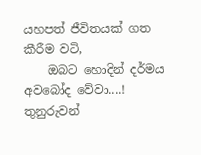යහපත් ජීවිතයක් ගත කීරීම වටි,
    ඔබට හොදින් දර්මය අවබෝද වේවා....! තුනුරුවන්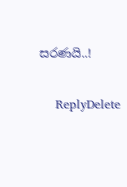සරණයි..!

    ReplyDelete